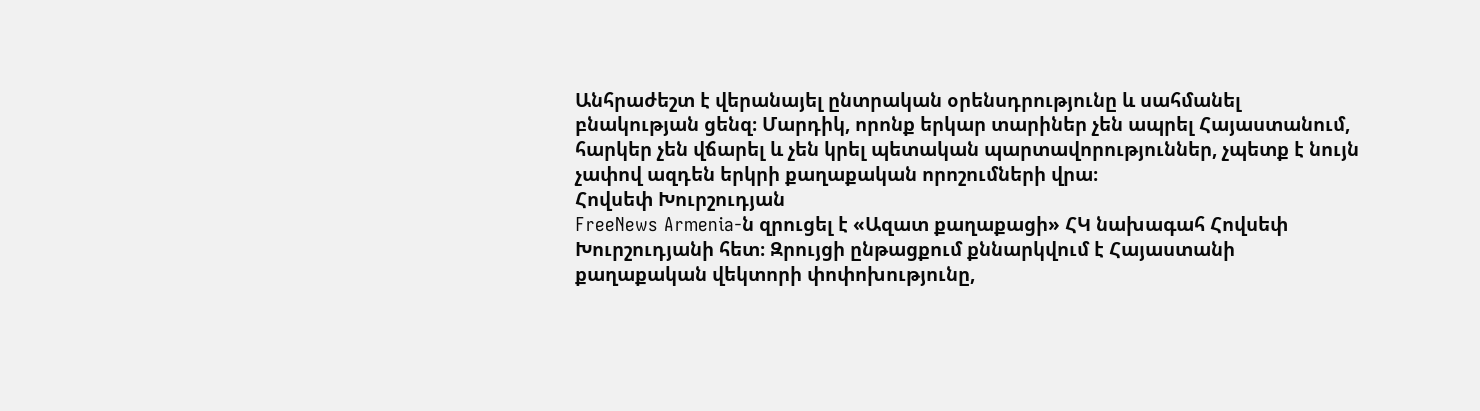Անհրաժեշտ է վերանայել ընտրական օրենսդրությունը և սահմանել բնակության ցենզ։ Մարդիկ, որոնք երկար տարիներ չեն ապրել Հայաստանում, հարկեր չեն վճարել և չեն կրել պետական պարտավորություններ, չպետք է նույն չափով ազդեն երկրի քաղաքական որոշումների վրա։
Հովսեփ Խուրշուդյան
FreeNews Armenia‑ն զրուցել է «Ազատ քաղաքացի» ՀԿ նախագահ Հովսեփ Խուրշուդյանի հետ։ Զրույցի ընթացքում քննարկվում է Հայաստանի քաղաքական վեկտորի փոփոխությունը,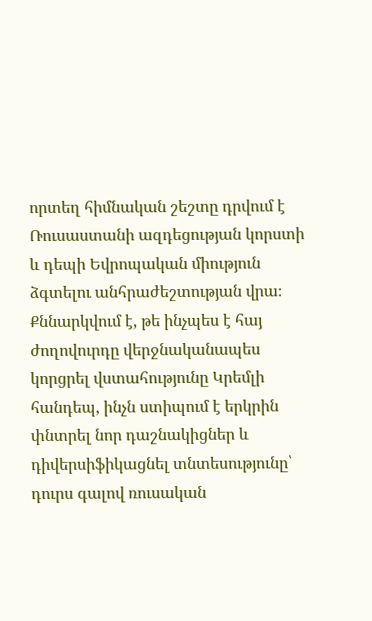որտեղ հիմնական շեշտը դրվում է Ռուսաստանի ազդեցության կորստի և դեպի Եվրոպական միություն ձգտելու անհրաժեշտության վրա։ Քննարկվում է, թե ինչպես է հայ ժողովուրդը վերջնականապես կորցրել վստահությունը Կրեմլի հանդեպ, ինչն ստիպում է երկրին փնտրել նոր դաշնակիցներ և դիվերսիֆիկացնել տնտեսությունը՝ դուրս գալով ռուսական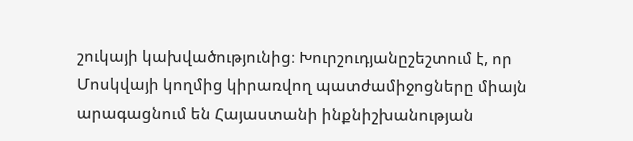շուկայի կախվածությունից։ Խուրշուդյանըշեշտում է, որ Մոսկվայի կողմից կիրառվող պատժամիջոցները միայն արագացնում են Հայաստանի ինքնիշխանության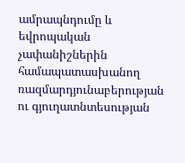ամրապնդումը և եվրոպական չափանիշներին համապատասխանող ռազմարդյունաբերության ու գյուղատնտեսության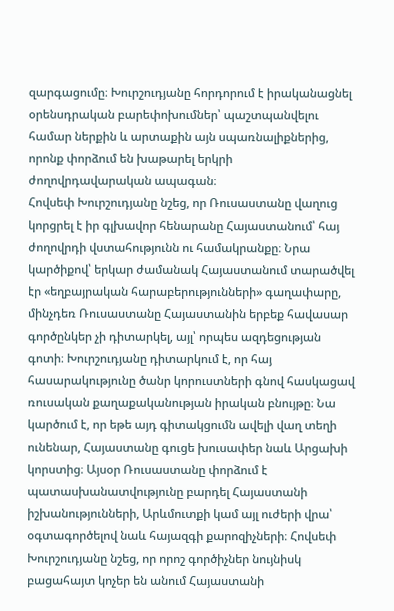զարգացումը։ Խուրշուդյանը հորդորում է իրականացնել օրենսդրական բարեփոխումներ՝ պաշտպանվելու համար ներքին և արտաքին այն սպառնալիքներից, որոնք փորձում են խաթարել երկրի ժողովրդավարական ապագան։
Հովսեփ Խուրշուդյանը նշեց, որ Ռուսաստանը վաղուց կորցրել է իր գլխավոր հենարանը Հայաստանում՝ հայ ժողովրդի վստահությունն ու համակրանքը։ Նրա կարծիքով՝ երկար ժամանակ Հայաստանում տարածվել էր «եղբայրական հարաբերությունների» գաղափարը, մինչդեռ Ռուսաստանը Հայաստանին երբեք հավասար գործընկեր չի դիտարկել, այլ՝ որպես ազդեցության գոտի։ Խուրշուդյանը դիտարկում է, որ հայ հասարակությունը ծանր կորուստների գնով հասկացավ ռուսական քաղաքականության իրական բնույթը։ Նա կարծում է, որ եթե այդ գիտակցումն ավելի վաղ տեղի ունենար, Հայաստանը գուցե խուսափեր նաև Արցախի կորստից։ Այսօր Ռուսաստանը փորձում է պատասխանատվությունը բարդել Հայաստանի իշխանությունների, Արևմուտքի կամ այլ ուժերի վրա՝ օգտագործելով նաև հայազգի քարոզիչների։ Հովսեփ Խուրշուդյանը նշեց, որ որոշ գործիչներ նույնիսկ բացահայտ կոչեր են անում Հայաստանի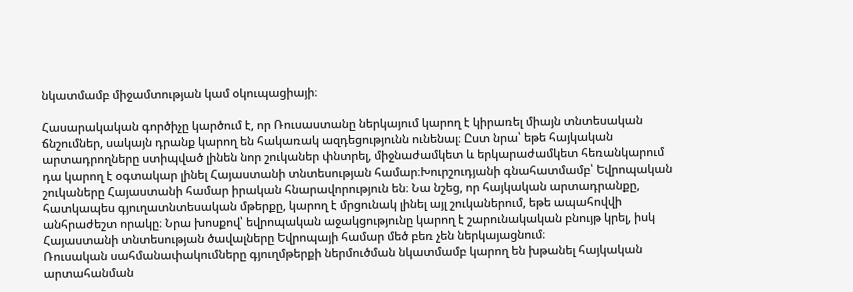նկատմամբ միջամտության կամ օկուպացիայի։

Հասարակական գործիչը կարծում է, որ Ռուսաստանը ներկայում կարող է կիրառել միայն տնտեսական ճնշումներ, սակայն դրանք կարող են հակառակ ազդեցությունն ունենալ։ Ըստ նրա՝ եթե հայկական արտադրողները ստիպված լինեն նոր շուկաներ փնտրել, միջնաժամկետ և երկարաժամկետ հեռանկարում դա կարող է օգտակար լինել Հայաստանի տնտեսության համար։Խուրշուդյանի գնահատմամբ՝ Եվրոպական շուկաները Հայաստանի համար իրական հնարավորություն են։ Նա նշեց, որ հայկական արտադրանքը, հատկապես գյուղատնտեսական մթերքը, կարող է մրցունակ լինել այլ շուկաներում, եթե ապահովվի անհրաժեշտ որակը։ Նրա խոսքով՝ եվրոպական աջակցությունը կարող է շարունակական բնույթ կրել, իսկ Հայաստանի տնտեսության ծավալները Եվրոպայի համար մեծ բեռ չեն ներկայացնում։
Ռուսական սահմանափակումները գյուղմթերքի ներմուծման նկատմամբ կարող են խթանել հայկական արտահանման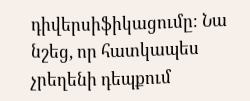դիվերսիֆիկացումը։ Նա նշեց, որ հատկապես չրեղենի դեպքում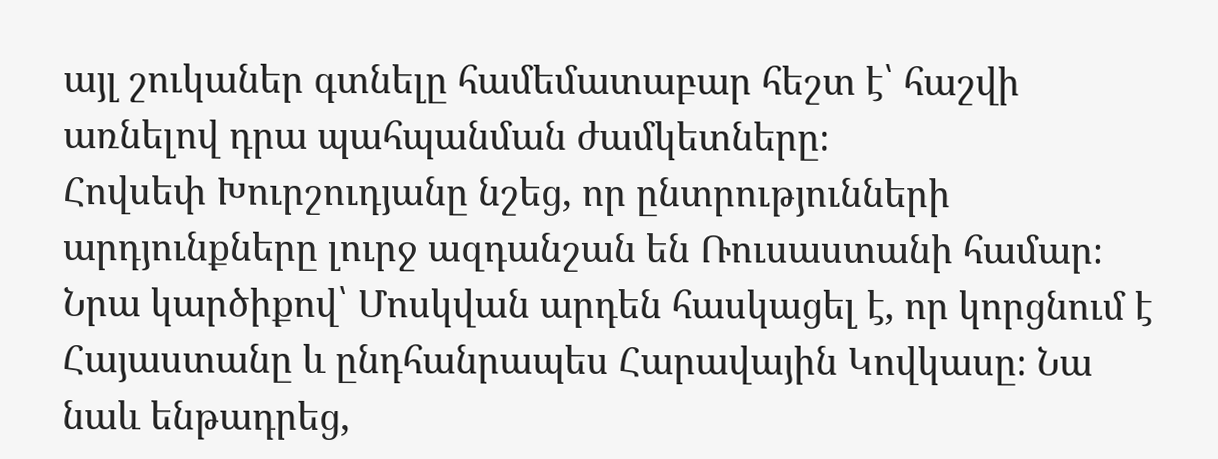այլ շուկաներ գտնելը համեմատաբար հեշտ է՝ հաշվի առնելով դրա պահպանման ժամկետները։
Հովսեփ Խուրշուդյանը նշեց, որ ընտրությունների արդյունքները լուրջ ազդանշան են Ռուսաստանի համար։ Նրա կարծիքով՝ Մոսկվան արդեն հասկացել է, որ կորցնում է Հայաստանը և ընդհանրապես Հարավային Կովկասը։ Նա նաև ենթադրեց,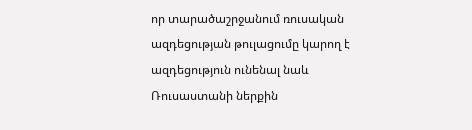որ տարածաշրջանում ռուսական ազդեցության թուլացումը կարող է ազդեցություն ունենալ նաև Ռուսաստանի ներքին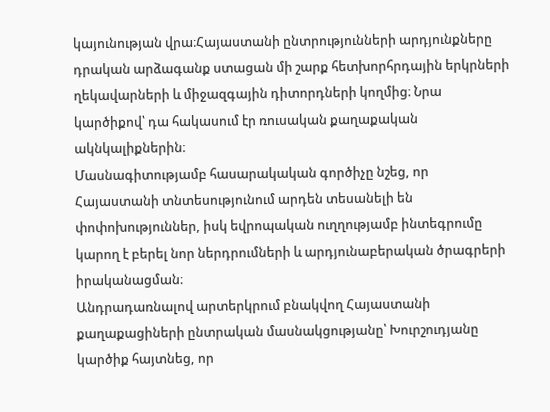կայունության վրա։Հայաստանի ընտրությունների արդյունքները դրական արձագանք ստացան մի շարք հետխորհրդային երկրների ղեկավարների և միջազգային դիտորդների կողմից։ Նրա կարծիքով՝ դա հակասում էր ռուսական քաղաքական ակնկալիքներին։
Մասնագիտությամբ հասարակական գործիչը նշեց, որ Հայաստանի տնտեսությունում արդեն տեսանելի են փոփոխություններ, իսկ եվրոպական ուղղությամբ ինտեգրումը կարող է բերել նոր ներդրումների և արդյունաբերական ծրագրերի իրականացման։
Անդրադառնալով արտերկրում բնակվող Հայաստանի քաղաքացիների ընտրական մասնակցությանը՝ Խուրշուդյանը կարծիք հայտնեց, որ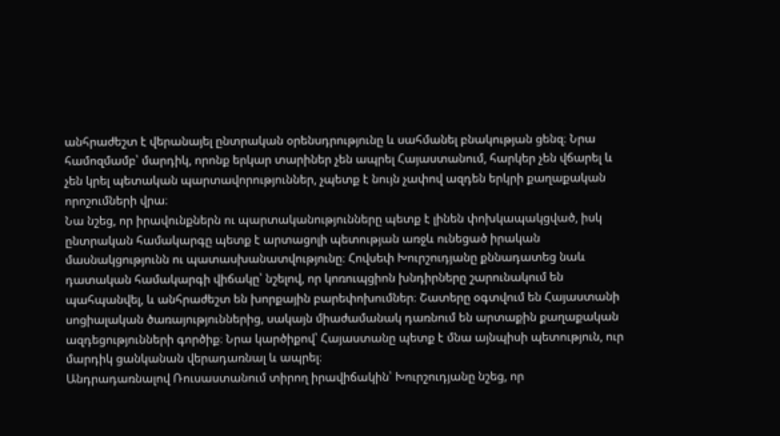անհրաժեշտ է վերանայել ընտրական օրենսդրությունը և սահմանել բնակության ցենզ։ Նրա համոզմամբ՝ մարդիկ, որոնք երկար տարիներ չեն ապրել Հայաստանում, հարկեր չեն վճարել և չեն կրել պետական պարտավորություններ, չպետք է նույն չափով ազդեն երկրի քաղաքական որոշումների վրա։
Նա նշեց, որ իրավունքներն ու պարտականությունները պետք է լինեն փոխկապակցված, իսկ ընտրական համակարգը պետք է արտացոլի պետության առջև ունեցած իրական մասնակցությունն ու պատասխանատվությունը։ Հովսեփ Խուրշուդյանը քննադատեց նաև դատական համակարգի վիճակը՝ նշելով, որ կոռուպցիոն խնդիրները շարունակում են պահպանվել, և անհրաժեշտ են խորքային բարեփոխումներ։ Շատերը օգտվում են Հայաստանի սոցիալական ծառայություններից, սակայն միաժամանակ դառնում են արտաքին քաղաքական ազդեցությունների գործիք։ Նրա կարծիքով՝ Հայաստանը պետք է մնա այնպիսի պետություն, ուր մարդիկ ցանկանան վերադառնալ և ապրել։
Անդրադառնալով Ռուսաստանում տիրող իրավիճակին՝ Խուրշուդյանը նշեց, որ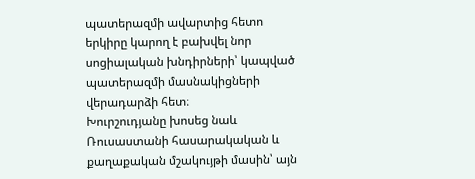պատերազմի ավարտից հետո երկիրը կարող է բախվել նոր սոցիալական խնդիրների՝ կապված պատերազմի մասնակիցների վերադարձի հետ։
Խուրշուդյանը խոսեց նաև Ռուսաստանի հասարակական և քաղաքական մշակույթի մասին՝ այն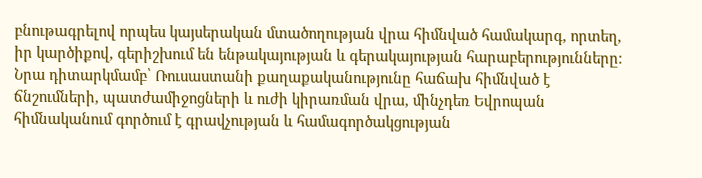բնութագրելով որպես կայսերական մտածողության վրա հիմնված համակարգ, որտեղ, իր կարծիքով, գերիշխում են ենթակայության և գերակայության հարաբերությունները։ Նրա դիտարկմամբ՝ Ռուսաստանի քաղաքականությունը հաճախ հիմնված է ճնշումների, պատժամիջոցների և ուժի կիրառման վրա, մինչդեռ Եվրոպան հիմնականում գործում է գրավչության և համագործակցության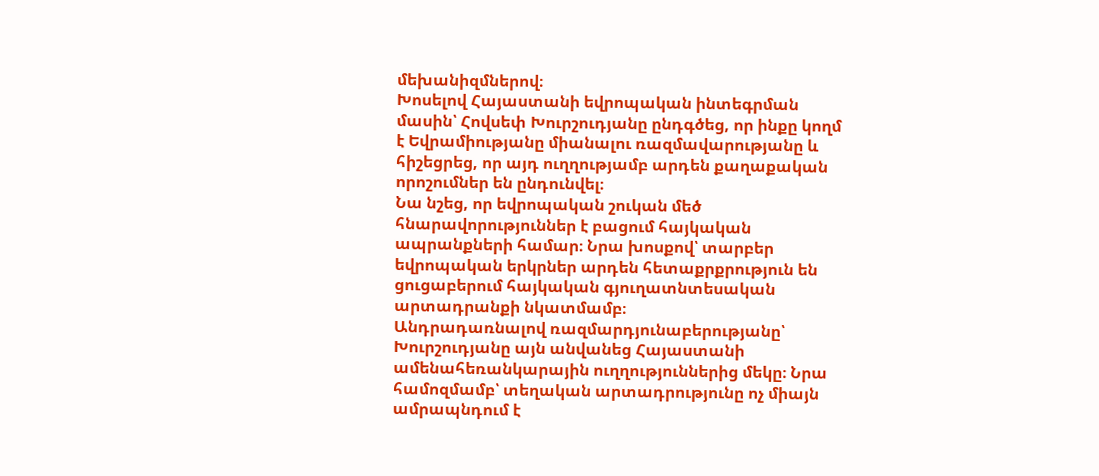մեխանիզմներով։
Խոսելով Հայաստանի եվրոպական ինտեգրման մասին՝ Հովսեփ Խուրշուդյանը ընդգծեց, որ ինքը կողմ է Եվրամիությանը միանալու ռազմավարությանը և հիշեցրեց, որ այդ ուղղությամբ արդեն քաղաքական որոշումներ են ընդունվել։
Նա նշեց, որ եվրոպական շուկան մեծ հնարավորություններ է բացում հայկական ապրանքների համար։ Նրա խոսքով՝ տարբեր եվրոպական երկրներ արդեն հետաքրքրություն են ցուցաբերում հայկական գյուղատնտեսական արտադրանքի նկատմամբ։
Անդրադառնալով ռազմարդյունաբերությանը՝ Խուրշուդյանը այն անվանեց Հայաստանի ամենահեռանկարային ուղղություններից մեկը։ Նրա համոզմամբ՝ տեղական արտադրությունը ոչ միայն ամրապնդում է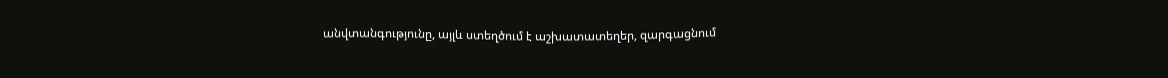անվտանգությունը, այլև ստեղծում է աշխատատեղեր, զարգացնում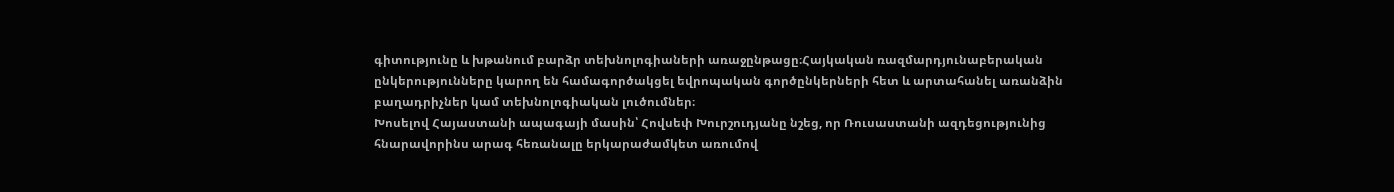գիտությունը և խթանում բարձր տեխնոլոգիաների առաջընթացը։Հայկական ռազմարդյունաբերական ընկերությունները կարող են համագործակցել եվրոպական գործընկերների հետ և արտահանել առանձին բաղադրիչներ կամ տեխնոլոգիական լուծումներ։
Խոսելով Հայաստանի ապագայի մասին՝ Հովսեփ Խուրշուդյանը նշեց, որ Ռուսաստանի ազդեցությունից հնարավորինս արագ հեռանալը երկարաժամկետ առումով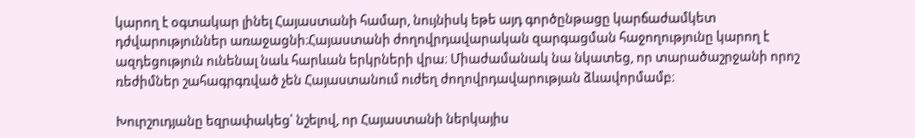կարող է օգտակար լինել Հայաստանի համար, նույնիսկ եթե այդ գործընթացը կարճաժամկետ դժվարություններ առաջացնի։Հայաստանի ժողովրդավարական զարգացման հաջողությունը կարող է ազդեցություն ունենալ նաև հարևան երկրների վրա։ Միաժամանակ նա նկատեց, որ տարածաշրջանի որոշ ռեժիմներ շահագրգռված չեն Հայաստանում ուժեղ ժողովրդավարության ձևավորմամբ։

Խուրշուդյանը եզրափակեց՝ նշելով, որ Հայաստանի ներկայիս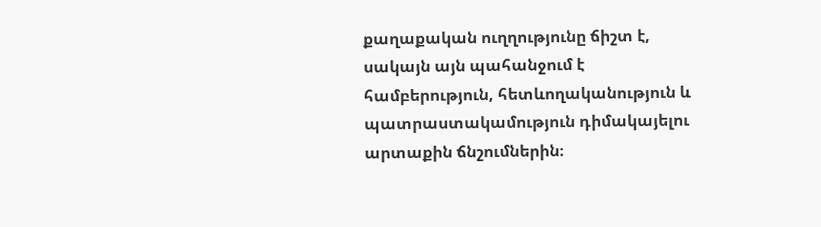քաղաքական ուղղությունը ճիշտ է, սակայն այն պահանջում է համբերություն, հետևողականություն և պատրաստակամություն դիմակայելու արտաքին ճնշումներին։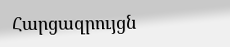Հարցազրույցն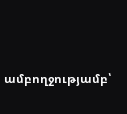ամբողջությամբ՝